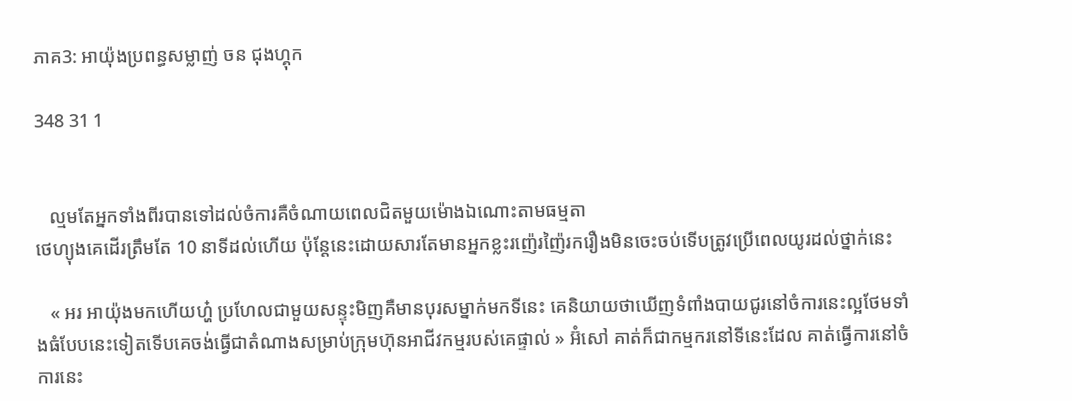ភាគ3: អាយ៉ុងប្រពន្ធសម្លាញ់ ចន ជុងហ្គុក

348 31 1


   ល្មមតែអ្នកទាំងពីរបានទៅដល់ចំការគឺចំណាយពេលជិតមួយម៉ោងឯណោះតាមធម្មតា
ថេហ្យុងគេដើរត្រឹមតែ 10 នាទីដល់ហើយ ប៉ុន្តែនេះដោយសារតែមានអ្នកខ្លះរញ៉េរញ៉ៃរករឿងមិនចេះចប់ទេីបត្រូវប្រើពេលយូរដល់ថ្នាក់នេះ

   « អរ អាយ៉ុងមកហេីយហ្ហ៎ ប្រហែលជាមួយសន្ទុះមិញគឺមានបុរសម្នាក់មកទីនេះ គេនិយាយថាឃើញទំពាំងបាយជូរនៅចំការនេះល្អថែមទាំងធំបែបនេះទៀតទើបគេចង់ធ្វើជាតំណាងសម្រាប់ក្រុមហ៊ុនអាជីវកម្មរបស់គេផ្ទាល់ » អ៊ំសៅ គាត់ក៏ជាកម្មករនៅទីនេះដែល គាត់ធ្វើការនៅចំការនេះ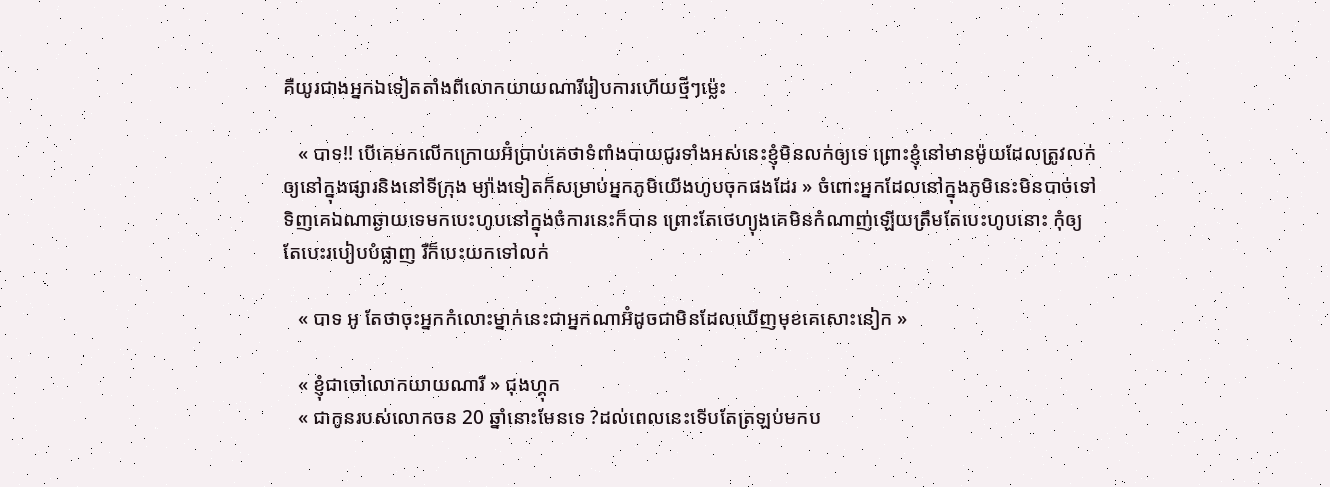គឺយូរជាងអ្នកឯទៀតតាំងពីលោកយាយណារីរៀបការហើយថ្មីៗម្ល៉េះ

   « បាទ!! បើគេមកលើកក្រោយអ៊ំប្រាប់គេថាទំពាំងបាយជូរទាំងអស់នេះខ្ញុំមិនលក់ឲ្យទេ ព្រោះខ្ញុំនៅមានម៉ូយដែលត្រូវលក់ឲ្យនៅក្នុងផ្សារនិងនៅទីក្រុង ម្យ៉ាងទៀតក៏សម្រាប់អ្នកភូមិយើងហូបចុកផងដែរ » ចំពោះអ្នកដែលនៅក្នុងភូមិនេះមិនបាច់ទៅទិញគេឯណាឆ្ងាយទេមកបេះហូបនៅក្នុងចំការនេះក៏បាន ព្រោះតែថេហ្យុងគេមិនកំណាញ់ឡើយត្រឹមតែបេះហូបនោះ កុំឲ្យតែបេះរបៀបបំផ្លាញ រឺក៏បេះយកទៅលក់

   « បាទ អូ តែថាចុះអ្នកកំលោះម្នាក់នេះជាអ្នកណាអ៊ំដូចជាមិនដែលឃើញមុខគេសោះនៀក »

   « ខ្ញុំជាចៅលោកយាយណារី » ជុងហ្គុក
   « ជាកូនរបស់លោកចន 20 ឆ្នាំនោះមែនទេ ?ដល់ពេលនេះទើបតែត្រឡប់មកប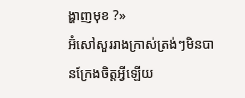ង្ហាញមុខ ?»
អ៊ំសៅសួររាងក្រាស់ត្រង់ៗមិនបានក្រែងចិត្តអ្វីឡើយ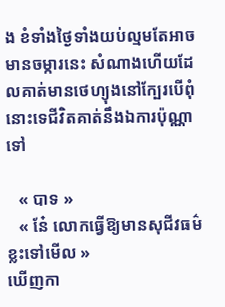ង ខំទាំងថ្ងៃទាំងយប់ល្មមតែអាចមានចម្ការនេះ សំណាងហើយដែលគាត់មានថេហ្យុងនៅក្បែរបើពុំនោះទេជីវិតគាត់នឹងឯការប៉ុណ្ណាទៅ

   « បាទ »
   « ន៎ែ លោកធ្វើឱ្យមានសុជីវធម៌ខ្លះទៅមេីល »
ឃេីញកា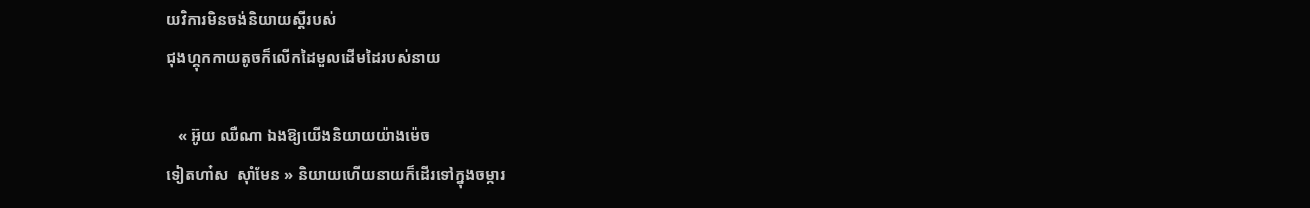យវិការមិនចង់និយាយស្ដីរបស់
ជុងហ្គុកកាយតូចក៏លើកដៃមួលដេីមដៃរបស់នាយ

   « អ៊ូយ ឈឺណា ឯងឱ្យយើងនិយាយយ៉ាងម៉េច
ទៀតហា៎ស  សុាំមែន » និយាយហេីយនាយក៏ដេីរទៅក្នុងចម្ការ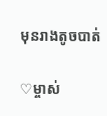មុនរាងតូចបាត់

♡ម្ចាស់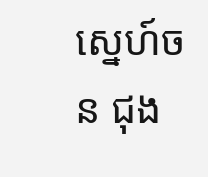ស្នេហ៍ចន ជុង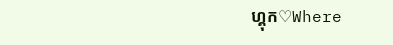ហ្គុក♡Where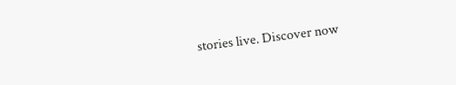stories live. Discover now